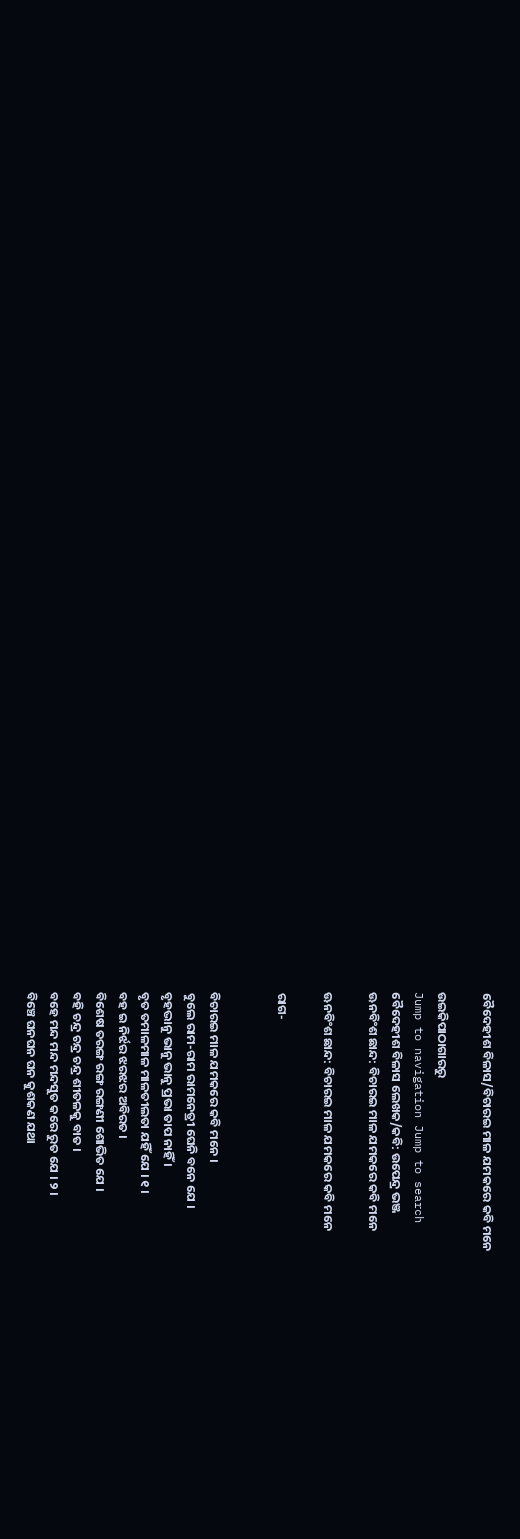ବୈଦେହୀଶ ବିଳାସ/ବିଚାରଇ ମାଳ ଯମକରେ କବି ମନେ

ଉଇକିପାଠାଗାର‌ରୁ
Jump to navigation Jump to search
ବୈଦେହୀଶ ବିଳାସ ଲେଖକ/କବି: ଉପେନ୍ଦ୍ର ଭଞ୍ଜ
ଊନବିଂଶ ଛାନ୍ଦ: ବିଚାରଇ ମାଳ ଯମକରେ କବି ମନେ

ଊନବିଂଶ ଛାନ୍ଦ: ବିଚାରଇ ମାଳ ଯମକରେ କବି ମନେ

ରାଗ-


ବିଚାରଇ ମାଳ ଯମକରେ କବି ମନେ ।
ବୁଲେ ରାମ-ରାମ ରାମନେତ୍ରୀ ଘେନି ବନେ ଯେ ।
ବୃହଦ୍ଭାନୁ ଭାନୁ ଭାନୁ ପ୍ରଭା ତାପ ନାହିଁ ।
ବୃତ ତମାଳମାଳ ମାଳତୀଲତା ଯହିଁ ଯେ । ୧ ।
ବହ ଇ ନିର୍ଝର ଝରଝର ଅବିରତ ।
ବିଶେଷ ତରଙ୍ଗ ରଙ୍ଗ ରଙ୍ଗଣୀ ଶୋଭିତ ଯେ ।
ବହି ଚନ୍ଦ୍ର ଚନ୍ଦ୍ର ଚନ୍ଦ୍ର ଶୀତଳକୁ ବାତ ।
ବହେ ମନ୍ଦ ମନ୍ଦ ମନ୍ଦସୁତ କରେ ରୁତ ଯେ । ୨ ।
ବିଞ୍ଚେ ଘନଘନ ଘନ କୁଶକଣ ଯଥା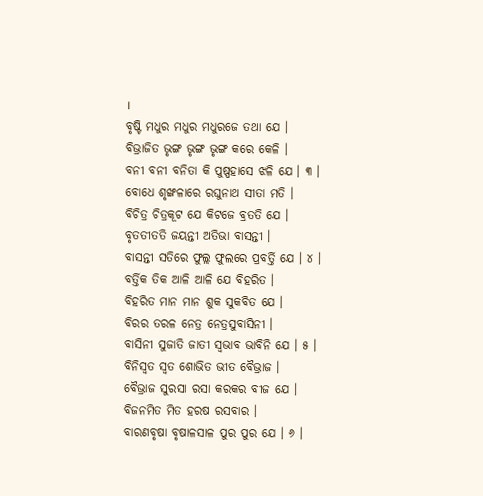।
ବୃଷ୍ଟି ମଧୁର ମଧୁର ମଧୁରଜେ ତଥା ଯେ ।
ବିଭ୍ରାଜିତ ଭୃଙ୍ଗ ଭୃଙ୍ଗ ଭୃଙ୍ଗ କରେ କେଳି ।
ବନୀ ବନୀ ବନିତା କି ପୁଷ୍ପହାସେ ଝଳି ଯେ । ୩ ।
ବୋଧେ ଶୃଙ୍ଖଳାରେ ରଘୁନାଥ ସୀତା ମତି ।
ବିଚିତ୍ର ଚିତ୍ରକୂଟ ଯେ କିଟଜେ ବ୍ରତତି ଯେ ।
ବୃତତୀତତି ଜୟନ୍ତୀ ଅତିଭା ବାସନ୍ତୀ ।
ବାସନ୍ତୀ ସତିରେ ଫୁଲ୍ଲ ଫୁଲରେ ପ୍ରବର୍ତ୍ତି ଯେ । ୪ ।
ବର୍ତ୍ତିକ ତିକ ଆଳି ଆଳି ଯେ ବିହରିତ ।
ବିହରିତ ମାନ ମାନ ଶୁକ ସୁକବିତ ଯେ ।
ବିରର ତରଳ ନେତ୍ର ନେତ୍ରସୁବାସିନୀ ।
ବାସିନୀ ସୁଜାତି ଜାତୀ ସ୍ୱଭାବ ଭାବିନି ଯେ । ୫ ।
ବିନିସ୍ୱତ ସ୍ୱତ ଶୋଭିତ ଭୀତ ବୈଭ୍ରାଜ ।
ବୈଭ୍ରାଜ ସୁରସା ରସା କରକର ବୀଜ ଯେ ।
ବିଜନମିତ ମିତ ହରଷ ରସବାର ।
ବାରଣବୃଷା ବୃଷାଳସାଳ ପୁର ପୁର ଯେ । ୬ ।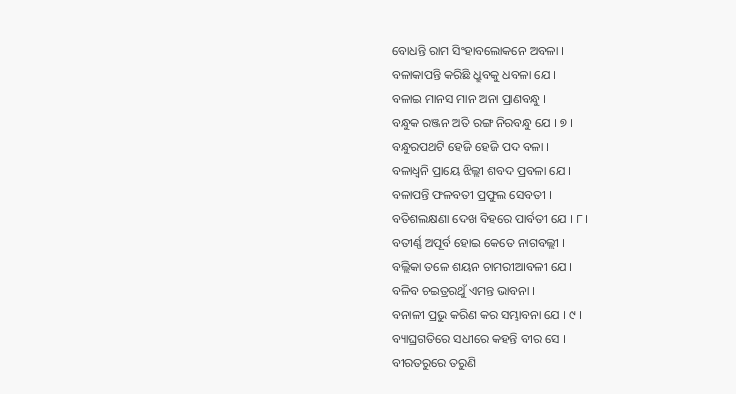ବୋଧନ୍ତି ରାମ ସିଂହାବଲୋକନେ ଅବଳା ।
ବଳାକାପନ୍ତି କରିଛି ଧ୍ରୁବକୁ ଧବଳା ଯେ ।
ବଳାଇ ମାନସ ମାନ ଅନା ପ୍ରାଣବନ୍ଧୁ ।
ବନ୍ଧୁକ ରଞ୍ଜନ ଅତି ରଙ୍ଗ ନିରବନ୍ଧୁ ଯେ । ୭ ।
ବନ୍ଧୁରପଥଟି ହେଜି ହେଜି ପଦ ବଳା ।
ବଳାଧ୍ୱନି ପ୍ରାୟେ ଝିଲ୍ଲୀ ଶବଦ ପ୍ରବଳା ଯେ ।
ବଳାପନ୍ତି ଫଳବତୀ ପ୍ରଫୁଲ ସେବତୀ ।
ବତିଶଲକ୍ଷଣା ଦେଖ ବିହରେ ପାର୍ବତୀ ଯେ । ୮ ।
ବତୀର୍ଣ୍ଣ ଅପୂର୍ବ ହୋଇ କେତେ ନାଗବଲ୍ଲୀ ।
ବଲ୍ଲିକା ତଳେ ଶୟନ ଚାମରୀଆବଳୀ ଯେ ।
ବଳିବ ଚଇତ୍ରରଥୁଁ ଏମନ୍ତ ଭାବନା ।
ବନାଳୀ ପ୍ରଭୁ କରିଣ କର ସମ୍ଭାବନା ଯେ । ୯ ।
ବ୍ୟାଘ୍ରଗତିରେ ସଧୀରେ କହନ୍ତି ବୀର ସେ ।
ବୀରତରୁରେ ତରୁଣି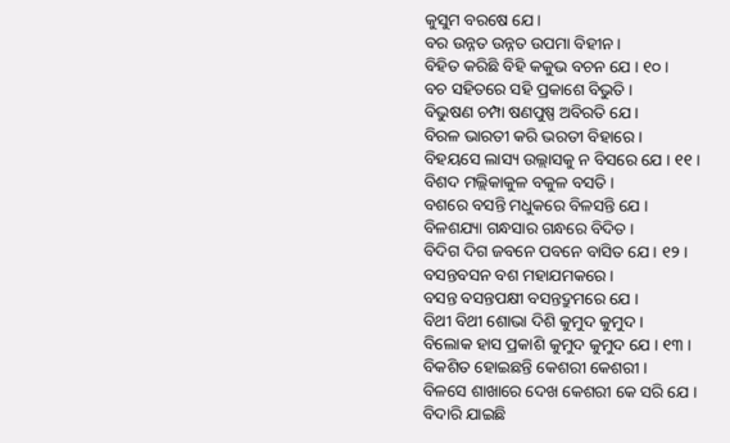କୁସୁମ ବରଷେ ଯେ ।
ବର ଉନ୍ନତ ଉନ୍ନତ ଉପମା ବିହୀନ ।
ବିହିତ କରିଛି ବିହି କକୁଭ ବଚନ ଯେ । ୧୦ ।
ବଚ ସହିତରେ ସହି ପ୍ରକାଶେ ବିଭୁତି ।
ବିଭୁଷଣ ଚମ୍ପା ଷଣପୁଷ୍ପ ଅବିରତି ଯେ ।
ବିରଳ ଭାରତୀ କରି ଭରତୀ ବିହାରେ ।
ବିହୟସେ ଲାସ୍ୟ ଉଲ୍ଲାସକୁ ନ ବିସରେ ଯେ । ୧୧ ।
ବିଶଦ ମଲ୍ଲିକାକୁଳ ବକୁଳ ବସତି ।
ବଶରେ ବସନ୍ତି ମଧୁକରେ ବିଳସନ୍ତି ଯେ ।
ବିଳଶଯ୍ୟା ଗନ୍ଧସାର ଗନ୍ଧରେ ବିଦିତ ।
ବିଦିଗ ଦିଗ ଜବନେ ପବନେ ବାସିତ ଯେ । ୧୨ ।
ବସନ୍ତବସନ ବଶ ମହାଯମକରେ ।
ବସନ୍ତ ବସନ୍ତପକ୍ଷୀ ବସନ୍ତଦ୍ରୁମରେ ଯେ ।
ବିଥୀ ବିଥୀ ଶୋଭା ଦିଶି କୁମୁଦ କୁମୁଦ ।
ବିଲୋକ ହାସ ପ୍ରକାଶି କୁମୁଦ କୁମୁଦ ଯେ । ୧୩ ।
ବିକଶିତ ହୋଇଛନ୍ତି କେଶରୀ କେଶରୀ ।
ବିଳସେ ଶାଖାରେ ଦେଖ କେଶରୀ କେ ସରି ଯେ ।
ବିଦାରି ଯାଇଛି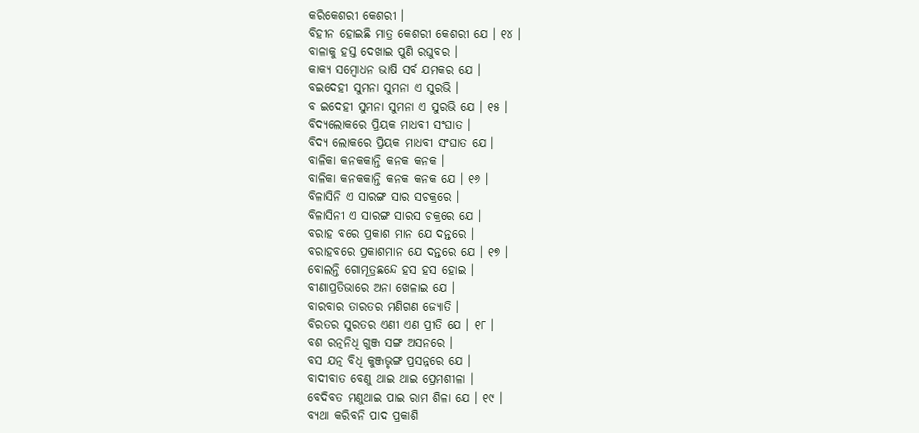କରିକେଶରୀ କେଶରୀ ।
ବିହୀନ ହୋଇଛି ମାତ୍ର କେଶରୀ କେଶରୀ ଯେ । ୧୪ ।
ବାଳାକୁ ହସ୍ତ ଦେଖାଇ ପୁଣି ରଘୁବର ।
କାକ୍ୟ ସମ୍ବୋଧନ ଭାଷି ସର୍ବ ଯମକର ଯେ ।
ବଇଦେହୀ ସୁମନା ସୁମନା ଏ ସୁରଭି ।
ବ ଇଦେହୀ ସୁମନା ସୁମନା ଏ ସୁରଭି ଯେ । ୧୫ ।
ବିଦ୍ୟଲୋକରେ ପ୍ରିୟକ ମାଧବୀ ସଂଘାତ ।
ବିଦ୍ୟ ଲୋକରେ ପ୍ରିୟକ ମାଧବୀ ସଂଘାତ ଯେ ।
ବାଳିକା କନକକାନ୍ତି କନକ କନକ ।
ବାଳିକା କନକକାନ୍ତି କନକ କନକ ଯେ । ୧୬ ।
ବିଳାସିନି ଏ ସାରଙ୍ଗ ସାର ସଚକ୍ରରେ ।
ବିଳାସିନୀ ଏ ସାରଙ୍ଗ ସାରସ ଚକ୍ରରେ ଯେ ।
ବରାହ ବରେ ପ୍ରକାଶ ମାନ ଯେ ଦନ୍ତରେ ।
ବରାହବରେ ପ୍ରକାଶମାନ ଯେ ଦନ୍ତରେ ଯେ । ୧୭ ।
ବୋଲନ୍ତି ଗୋମୂତ୍ରଛନ୍ଦେ ହସ ହସ ହୋଇ ।
ବୀଣାପ୍ରତିଭାରେ ଅନା ଖେଳାଇ ଯେ ।
ବାରବାର ତାରତର ମଣିଗଣ ଜ୍ୟୋତି ।
ବିରତର ସୁରତର ଏଣୀ ଏଣ ପ୍ରୀତି ଯେ । ୧୮ ।
ବଶ ରତ୍ନନିଧି ଗୁଞ୍ଜ ସଙ୍ଗ ଅସନରେ ।
ବସ ଯତ୍ନ ବିଧି କୁଞ୍ଜଭୃଙ୍ଗ ପ୍ରସନ୍ନରେ ଯେ ।
ବାଦୀବାତ ବେଣୁ ଥାଇ ଥାଇ ପ୍ରେମଶୀଳା ।
ବେଦିବତ ମଣୁଥାଇ ପାଇ ରାମ ଶିଳା ଯେ । ୧୯ ।
ବ୍ୟଥା କରିବନି ପାଦ ପ୍ରକାଶି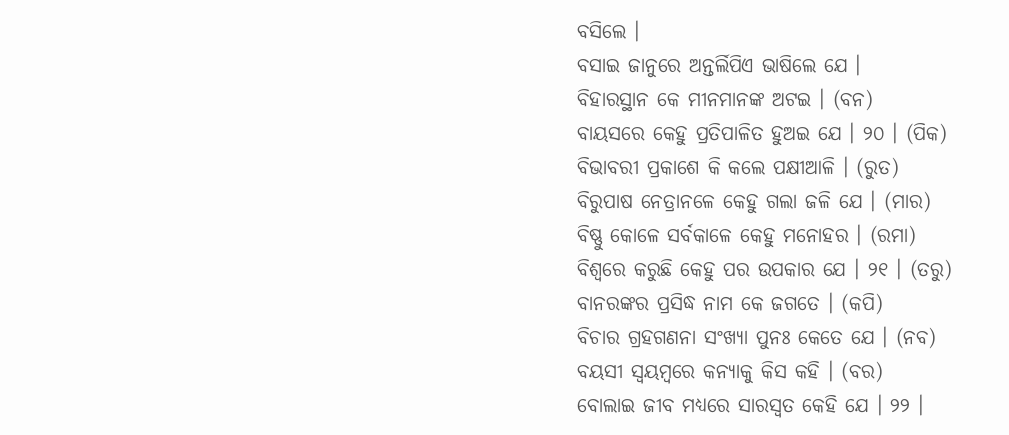ବସିଲେ ।
ବସାଇ ଜାନୁରେ ଅନ୍ତର୍ଲିପିଏ ଭାଷିଲେ ଯେ ।
ବିହାରସ୍ଥାନ କେ ମୀନମାନଙ୍କ ଅଟଇ । (ବନ)
ବାୟସରେ କେହୁ ପ୍ରତିପାଳିତ ହୁଅଇ ଯେ । ୨୦ । (ପିକ)
ବିଭାବରୀ ପ୍ରକାଶେ କି କଲେ ପକ୍ଷୀଆଳି । (ରୁତ)
ବିରୁପାଷ ନେତ୍ରାନଳେ କେହୁ ଗଲା ଜଳି ଯେ । (ମାର)
ବିଷ୍ଣୁ କୋଳେ ସର୍ବକାଳେ କେହୁ ମନୋହର । (ରମା)
ବିଶ୍ୱରେ କରୁଛି କେହୁ ପର ଉପକାର ଯେ । ୨୧ । (ତରୁ)
ବାନରଙ୍କର ପ୍ରସିଦ୍ଧ ନାମ କେ ଜଗତେ । (କପି)
ବିଚାର ଗ୍ରହଗଣନା ସଂଖ୍ୟା ପୁନଃ କେତେ ଯେ । (ନବ)
ବୟସୀ ସ୍ୱୟମ୍ବରେ କନ୍ୟାକୁ କିସ କହି । (ବର)
ବୋଲାଇ ଜୀବ ମଧ୍ୟରେ ସାରସ୍ୱତ କେହି ଯେ । ୨୨ ।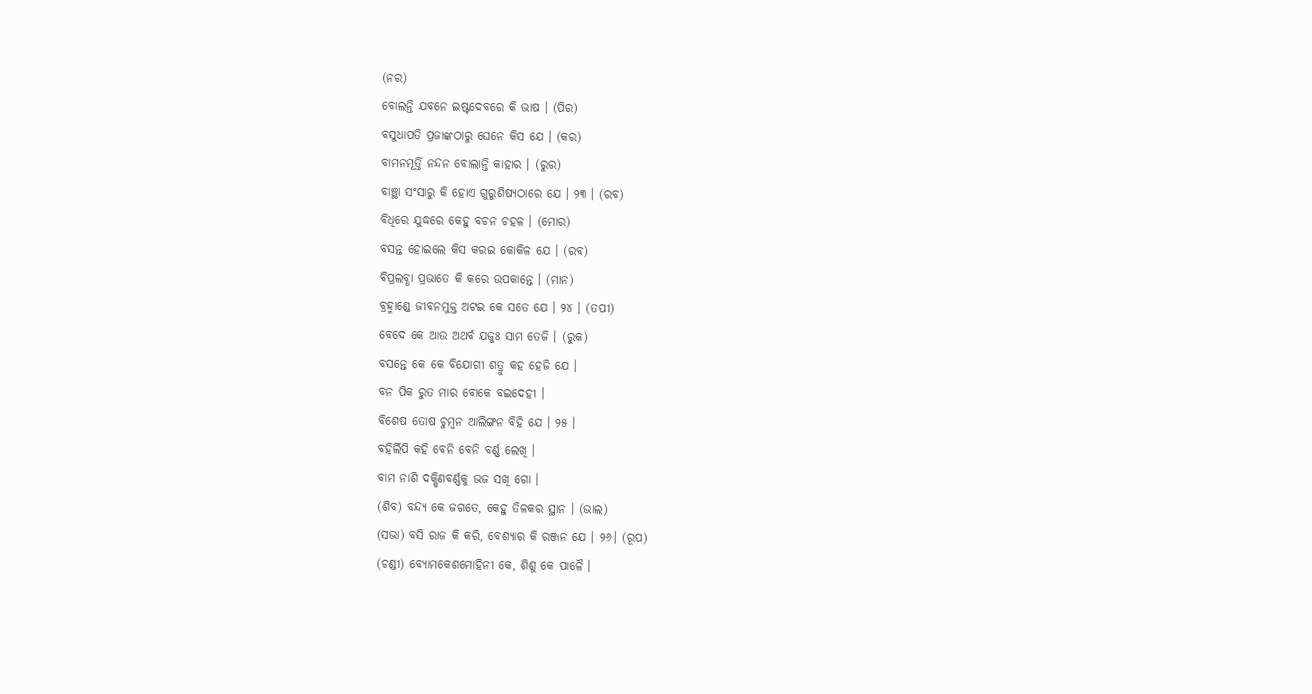(ନର)
ବୋଲନ୍ତି ଯବନେ ଇଷ୍ଟଦେବରେ କି ଭାଷ । (ପିର)
ବସୁଧାପତି ପ୍ରଜାଙ୍କଠାରୁ ଘେନେ କିସ ଯେ । (କର)
ବାମନମୂର୍ତ୍ତି ନନ୍ଦନ ବୋଲାନ୍ତି କାହାର । (ରୁର)
ବାଞ୍ଛା ସଂସାରୁ କି ହୋଏ ଗୁରୁଶିଷ୍ୟଠାରେ ଯେ । ୨୩ । (ରବ)
ବିଧିରେ ଯୁଦ୍ଧରେ କେହୁ ବଚନ ଚହଳ । (ମୋର)
ବସନ୍ତ ହୋଇଲେ କିସ କରଇ କୋକିଳ ଯେ । (ରବ)
ବିପ୍ରଲବ୍ଧା ପ୍ରଭାତେ କି କରେ ଉପକାନ୍ତେ । (ମାନ)
ବ୍ରହ୍ମାଣ୍ଡେ ଜୀବନମୁକ୍ତ ଅଟଇ କେ ସତେ ଯେ । ୨୪ । (ତପୀ)
ବେଦେ କେ ଆଉ ଅଥର୍ବ ଯଜୁଃ ସାମ ତେଜି । (ରୁକ)
ବସନ୍ତେ କେ କେ ବିଯୋଗୀ ଶତ୍ରୁ କହ ହେଜି ଯେ ।
ବନ ପିକ ରୁତ ମାର ବୋକେ ବଇଦେହୀ ।
ବିଶେଷ ତୋଷ ଚୁମ୍ବନ ଆଲିଙ୍ଗନ ବିହି ଯେ । ୨୫ ।
ବହିର୍ଲିପି କହି ବେନି ବେନି ବର୍ଣ୍ଣ ଲେଖି ।
ବାମ ନାଶି ଦକ୍ଷିଣବର୍ଣ୍ଣକୁ ଭଜ ସଖି ଗୋ ।
(ଶିବ) ବନ୍ଦ୍ୟ କେ ଜଗତେ, କେହୁ ତିଳକର ସ୍ଥାନ । (ଭାଲ)
(ସଭା) ବସି ରାଜ କି କରି, ବେଶ୍ୟାର କି ରଞ୍ଜନ ଯେ । ୨୬। (ରୂପ)
(ଚଣ୍ଡୀ) ବ୍ୟୋମକେଶମୋହିନୀ କେ, ଶିଶୁ କେ ପାଳୈ ।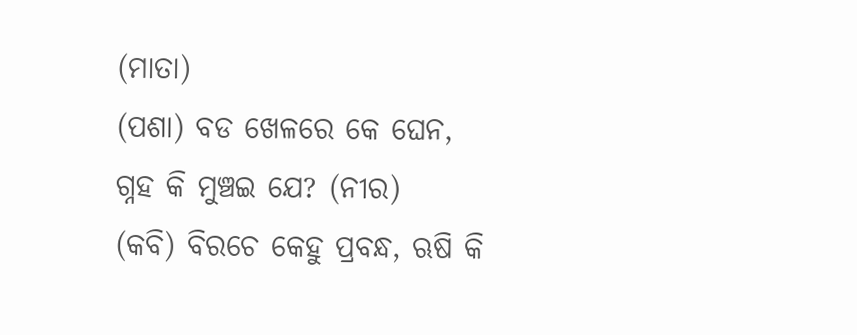(ମାତା)
(ପଶା) ବଡ ଖେଳରେ କେ ଘେନ, ଗ୍ନହ କି ମୁଞ୍ଚଇ ଯେ? (ନୀର)
(କବି) ବିରଚେ କେହୁ ପ୍ରବନ୍ଧ, ଋଷି କି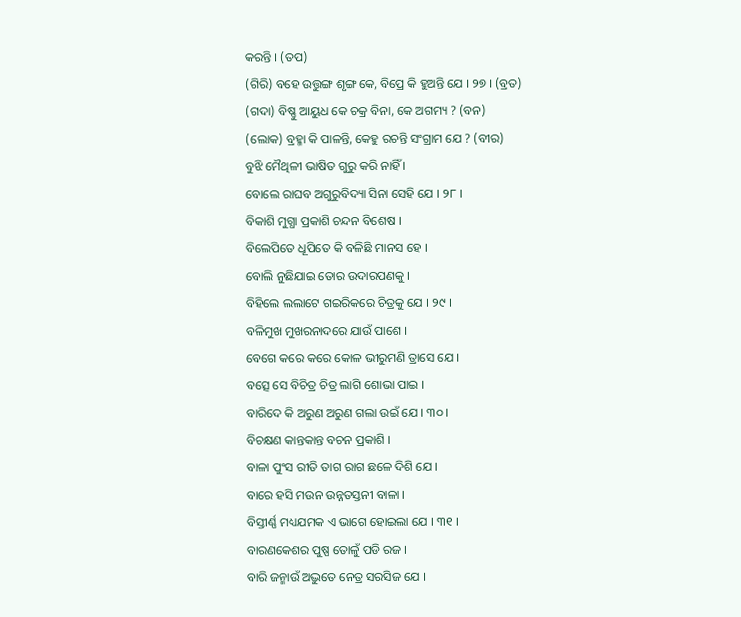କରନ୍ତି । (ତପ)
(ଗିରି) ବହେ ଉତ୍ତୁଙ୍ଗ ଶୃଙ୍ଗ କେ, ବିପ୍ରେ କି ହୁଅନ୍ତି ଯେ । ୨୭ । (ବ୍ରତ)
(ଗଦା) ବିଷ୍ଣୁ ଆୟୁଧ କେ ଚକ୍ର ବିନା, କେ ଅଗମ୍ୟ ? (ବନ)
(ଲୋକ) ବ୍ରହ୍ମା କି ପାଳନ୍ତି, କେହୁ ରଚନ୍ତି ସଂଗ୍ରାମ ଯେ ? (ବୀର)
ବୁଝି ମୈଥିଳୀ ଭାଷିତ ଗୁରୁ କରି ନାହିଁ ।
ବୋଲେ ରାଘବ ଅଗୁରୁବିଦ୍ୟା ସିନା ସେହି ଯେ । ୨୮ ।
ବିକାଶି ମୁଗ୍ଧା ପ୍ରକାଶି ଚନ୍ଦନ ବିଶେଷ ।
ବିଲେପିତେ ଧୂପିତେ କି ବଳିଛି ମାନସ ହେ ।
ବୋଲି ନୁଛିଯାଇ ତୋର ଉଦାରପଣକୁ ।
ବିହିଲେ ଲଲାଟେ ଗଇରିକରେ ଚିତ୍ରକୁ ଯେ । ୨୯ ।
ବଳିମୁଖ ମୁଖରନାଦରେ ଯାଉଁ ପାଶେ ।
ବେଗେ କରେ କରେ କୋଳ ଭୀରୁମଣି ତ୍ରାସେ ଯେ ।
ବତ୍ସେ ସେ ବିଚିତ୍ର ଚିତ୍ର ଲାଗି ଶୋଭା ପାଇ ।
ବାରିଦେ କି ଅରୁଣ ଅରୁଣ ଗଲା ଉଇଁ ଯେ । ୩୦ ।
ବିଚକ୍ଷଣ କାନ୍ତକାନ୍ତ ବଚନ ପ୍ରକାଶି ।
ବାଳା ପୁଂସ ରୀତି ତାଗ ରାଗ ଛଳେ ଦିଶି ଯେ ।
ବାରେ ହସି ମଉନ ଉନ୍ନତସ୍ତନୀ ବାଳା ।
ବିସ୍ତୀର୍ଣ୍ଣ ମଧ୍ୟଯମକ ଏ ଭାଗେ ହୋଇଲା ଯେ । ୩୧ ।
ବାରଣକେଶର ପୁଷ୍ପ ତୋଳୁଁ ପଡି ରଜ ।
ବାରି ଜନ୍ମାଉଁ ଅଦ୍ଭୁତେ ନେତ୍ର ସରସିଜ ଯେ ।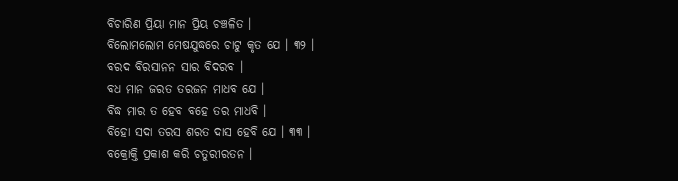ବିଚାରିଣ ପ୍ରିୟା ମାନ ପ୍ରିୟ ଚଞ୍ଚଳିତ ।
ବିଲୋମଲୋମ ମେଷଯୁଦ୍ଧରେ ଚାଟୁ କୃତ ଯେ । ୩୨ ।
ବରଦ ବିରସାନନ ସାର ବିଦରବ ।
ବଧ ମାନ ଜରତ ତରଜନ ମାଧବ ଯେ ।
ବିଦ୍ଧ ମାର ତ ହେବ ବହେ ତର ମାଧବି ।
ବିହୋ ସଦା ତରସ ଶରତ ଦାସ ହେବି ଯେ । ୩୩ ।
ବକ୍ରୋକ୍ତି ପ୍ରକାଶ କରି ଚତୁରୀରତନ ।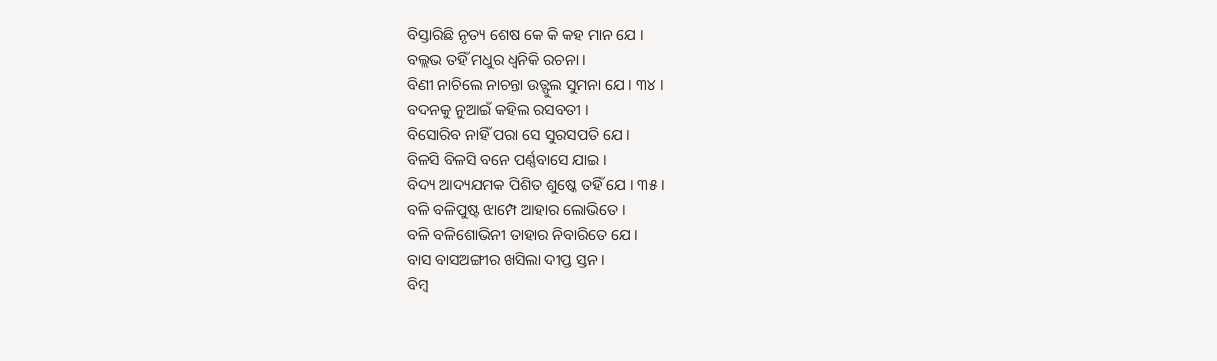ବିସ୍ତାରିଛି ନୃତ୍ୟ ଶେଷ କେ କି କହ ମାନ ଯେ ।
ବଲ୍ଲଭ ତହିଁ ମଧୁର ଧ୍ୱନିକି ରଚନା ।
ବିଣୀ ନାଚିଲେ ନାଚନ୍ତା ଉତ୍ଫୁଲ ସୁମନା ଯେ । ୩୪ ।
ବଦନକୁ ନୁଆଇଁ କହିଲ ରସବତୀ ।
ବିସୋରିବ ନାହିଁ ପରା ସେ ସୁରସପତି ଯେ ।
ବିଳସି ବିଳସି ବନେ ପର୍ଣ୍ଣବାସେ ଯାଇ ।
ବିଦ୍ୟ ଆଦ୍ୟଯମକ ପିଶିତ ଶୁଷ୍କେ ତହିଁ ଯେ । ୩୫ ।
ବଳି ବଳିପୁଷ୍ଟ ଝାମ୍ପେ ଆହାର ଲୋଭିତେ ।
ବଳି ବଳିଶୋଭିନୀ ତାହାର ନିବାରିତେ ଯେ ।
ବାସ ବାସଅଙ୍ଗୀର ଖସିଲା ଦୀପ୍ତ ସ୍ତନ ।
ବିମ୍ବ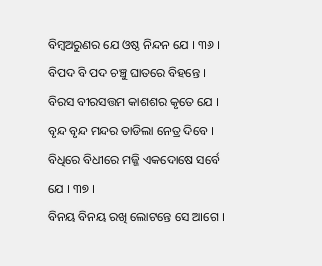ବିମ୍ବଅରୁଣର ଯେ ଓଷ୍ଠ ନିନ୍ଦନ ଯେ । ୩୬ ।
ବିପଦ ବି ପଦ ଚଞ୍ଚୁ ଘାତରେ ବିହନ୍ତେ ।
ବିରସ ବୀରସତ୍ତମ କାଶଶର କୃତେ ଯେ ।
ବୃନ୍ଦ ବୃନ୍ଦ ମନ୍ଦର ତାଡିଲା ନେତ୍ର ଦିବେ ।
ବିଧିରେ ବିଧୀରେ ମଜ୍ଜି ଏକଦୋଷେ ସର୍ବେ ଯେ । ୩୭ ।
ବିନୟ ବିନୟ ରଖି ଲୋଟନ୍ତେ ସେ ଆଗେ ।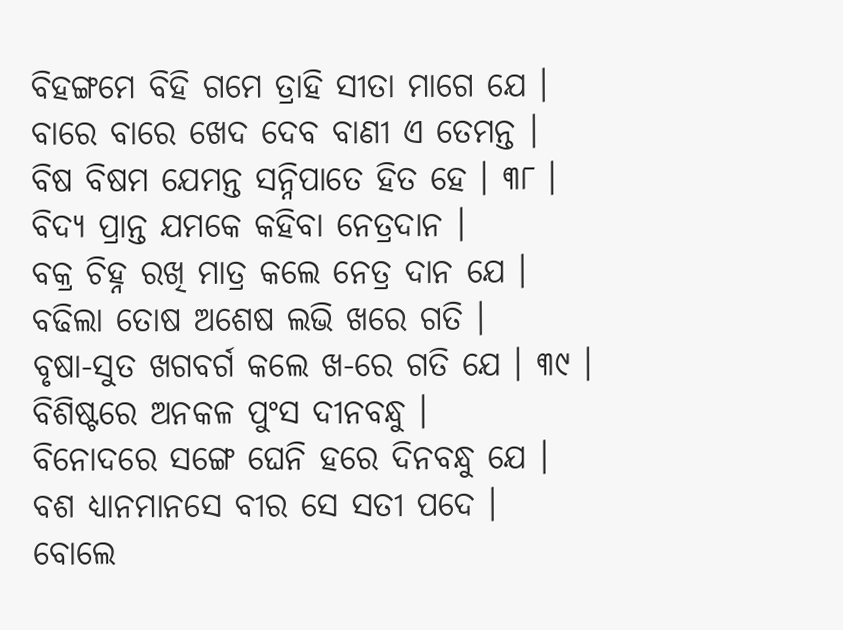ବିହଙ୍ଗମେ ବିହି ଗମେ ତ୍ରାହି ସୀତା ମାଗେ ଯେ ।
ବାରେ ବାରେ ଖେଦ ଦେବ ବାଣୀ ଏ ତେମନ୍ତ ।
ବିଷ ବିଷମ ଯେମନ୍ତ ସନ୍ନିପାତେ ହିତ ହେ । ୩୮ ।
ବିଦ୍ୟ ପ୍ରାନ୍ତ ଯମକେ କହିବା ନେତ୍ରଦାନ ।
ବକ୍ର ଚିହ୍ନ ରଖି ମାତ୍ର କଲେ ନେତ୍ର ଦାନ ଯେ ।
ବଢିଲା ତୋଷ ଅଶେଷ ଲଭି ଖରେ ଗତି ।
ବୃଷା-ସୁତ ଖଗବର୍ଗ କଲେ ଖ-ରେ ଗତି ଯେ । ୩୯ ।
ବିଶିଷ୍ଟରେ ଅନକଳ ପୁଂସ ଦୀନବନ୍ଧୁ ।
ବିନୋଦରେ ସଙ୍ଗେ ଘେନି ହରେ ଦିନବନ୍ଧୁ ଯେ ।
ବଶ ଧ୍ୟାନମାନସେ ବୀର ସେ ସତୀ ପଦେ ।
ବୋଲେ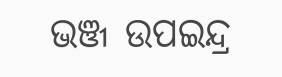ଭଞ୍ଜ ଉପଇନ୍ଦ୍ର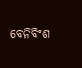ବେନିବିଂଶ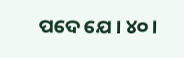ପଦେ ଯେ । ୪୦ ।